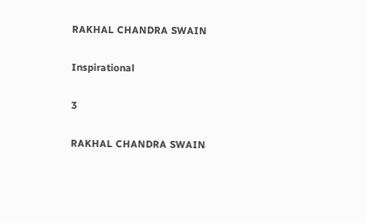RAKHAL CHANDRA SWAIN

Inspirational

3

RAKHAL CHANDRA SWAIN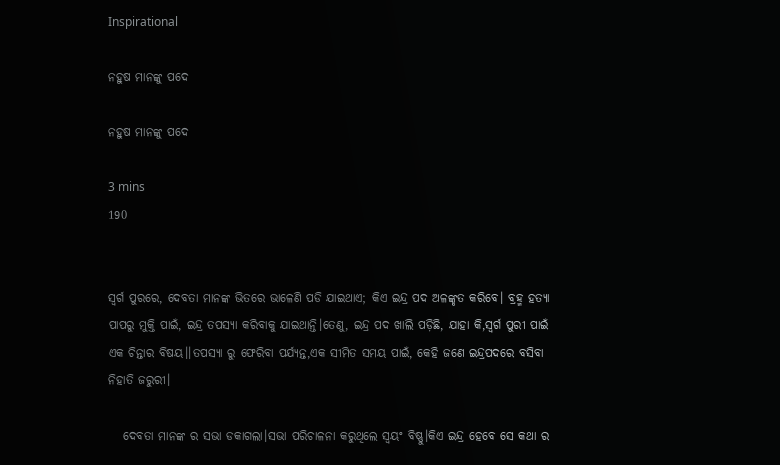Inspirational

ନହୁଷ ମାନଙ୍କୁ ପଦେ

ନହୁଷ ମାନଙ୍କୁ ପଦେ

3 mins
190


ସ୍ବର୍ଗ ପୁରରେ, ଦେବତା ମାନଙ୍କ ଭିତରେ ଭାଳେଣି ପଡି ଯାଇଥାଏ; କିଏ ଇନ୍ଦ୍ର ପଦ ଅଳଙ୍କୃତ କରିବେ। ବ୍ରହ୍ମ ହତ୍ୟା ପାପରୁ ମୁକ୍ତି ପାଇଁ, ଇନ୍ଦ୍ର ତପସ୍ୟା କରିବାକୁ ଯାଇଥାନ୍ତି।ତେଣୁ, ଇନ୍ଦ୍ର ପଦ ଖାଲି ପଡ଼ିଛି, ଯାହା କି,ସ୍ବର୍ଗ ପୁରୀ ପାଇଁ ଏକ ଚିନ୍ତାର ବିଷୟ।।ତପସ୍ୟା ରୁ ଫେରିବା ପର୍ଯ୍ୟନ୍ତ,ଏକ ସୀମିତ ସମୟ ପାଇଁ, କେହି ଜଣେ ଇନ୍ଦ୍ରପଦରେ ବସିବା ନିହାତି ଜରୁରୀ।

   ଦେବତା ମାନଙ୍କ ର ସଭା ଡକାଗଲା।ସଭା ପରିଚାଳନା କରୁଥିଲେ ସ୍ବୟଂ ବିଷ୍ଣୁ।କିଏ ଇନ୍ଦ୍ର ହେବେ ସେ କଥା ର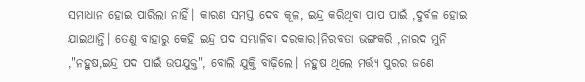ସମାଧାନ ହୋଇ ପାରିଲା ନାହିଁ। କାରଣ ସମସ୍ତ ଦେବ କୂଳ, ଇନ୍ଦ୍ର କରିଥିବା ପାପ ପାଇଁ ,ଦୁର୍ବଳ ହୋଇ ଯାଇଥାନ୍ତି। ତେଣୁ ବାହାରୁ କେହି ଇନ୍ଦ୍ର ପଦ ସମ୍ଭାଳିବା ଦରକାର।ନିରବତା ଭଙ୍ଗକରି ,ନାରଦ ମୁନି ,"ନହୁଷ,ଇନ୍ଦ୍ର ପଦ ପାଇଁ ଉପଯୁକ୍ତ", ବୋଲି ଯୁକ୍ତି ବାଢ଼ିଲେ। ନହୁଷ ଥିଲେ ମର୍ତ୍ତ୍ୟ ପୁରର ଜଣେ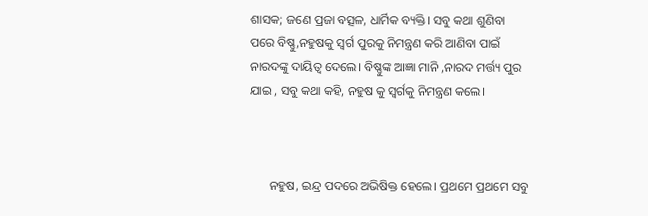ଶାସକ; ଜଣେ ପ୍ରଜା ବତ୍ସଳ, ଧାର୍ମିକ ବ୍ୟକ୍ତି। ସବୁ କଥା ଶୁଣିବା ପରେ ବିଷ୍ଣୁ,ନହୁଷକୁ ସ୍ବର୍ଗ ପୁରକୁ ନିମନ୍ତ୍ରଣ କରି ଆଣିବା ପାଇଁ ନାରଦଙ୍କୁ ଦାୟିତ୍ଵ ଦେଲେ। ବିଷ୍ଣୁଙ୍କ ଆଜ୍ଞା ମାନି ,ନାରଦ ମର୍ତ୍ତ୍ୟ ପୁର ଯାଇ , ସବୁ କଥା କହି, ନହୁଷ କୁ ସ୍ବର୍ଗକୁ ନିମନ୍ତ୍ରଣ କଲେ।



      ନହୁଷ, ଇନ୍ଦ୍ର ପଦରେ ଅଭିଷିକ୍ତ ହେଲେ। ପ୍ରଥମେ ପ୍ରଥମେ ସବୁ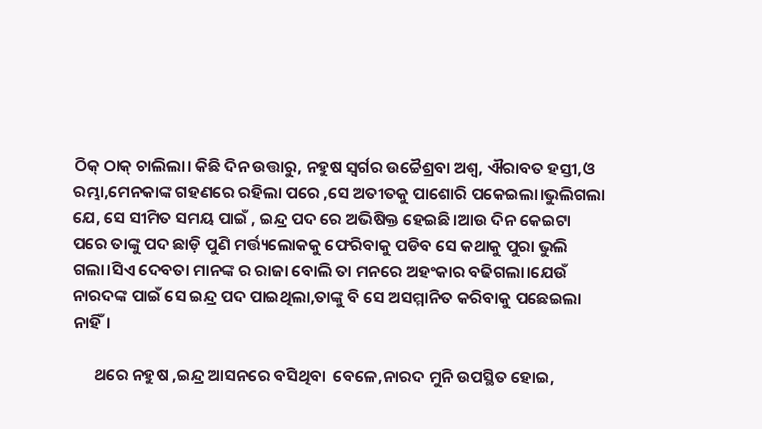ଠିକ୍ ଠାକ୍ ଚାଲିଲା। କିଛି ଦିନ ଉତ୍ତାରୁ, ନହୁଷ ସ୍ବର୍ଗର ଉଚ୍ଚୈଶ୍ରବା ଅଶ୍ଵ, ଐରାବତ ହସ୍ତୀ,ଓ ରମ୍ଭା,ମେନକାଙ୍କ ଗହଣରେ ରହିଲା ପରେ ,ସେ ଅତୀତକୁ ପାଶୋରି ପକେଇଲା।ଭୁଲିଗଲା ଯେ, ସେ ସୀମିତ ସମୟ ପାଇଁ , ଇନ୍ଦ୍ର ପଦ ରେ ଅଭିଷିକ୍ତ ହେଇଛି।ଆଉ ଦିନ କେଇଟା ପରେ ତାଙ୍କୁ ପଦ ଛାଡ଼ି ପୁଣି ମର୍ତ୍ତ୍ୟଲୋକକୁ ଫେରିବାକୁ ପଡିବ ସେ କଥାକୁ ପୁରା ଭୁଲି ଗଲା।ସିଏ ଦେବତା ମାନଙ୍କ ର ରାଜା ବୋଲି ତା ମନରେ ଅହଂକାର ବଢିଗଲା।ଯେଉଁ ନାରଦଙ୍କ ପାଇଁ ସେ ଇନ୍ଦ୍ର ପଦ ପାଇଥିଲା,ତାଙ୍କୁ ବି ସେ ଅସମ୍ମାନିତ କରିବାକୁ ପଛେଇଲା ନାହିଁ।

      ଥରେ ନହୁଷ ,ଇନ୍ଦ୍ର ଆସନରେ ବସିଥିବା ‌ ବେଳେ,ନାରଦ ମୁନି ଉପସ୍ଥିତ ହୋଇ,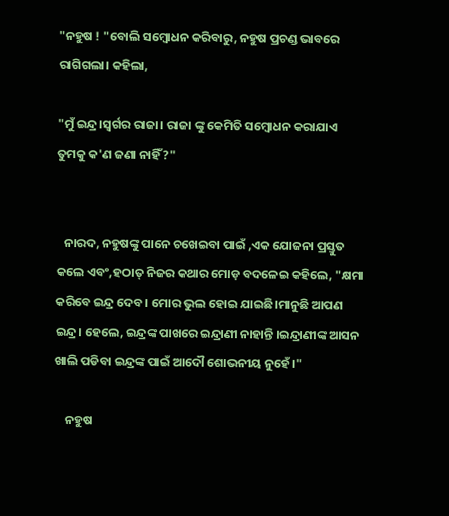"ନହୁଷ ! "ବୋଲି ସମ୍ବୋଧନ କରିବାରୁ, ନହୁଷ ପ୍ରଚଣ୍ଡ ଭାବରେ ରାଗିଗଲା। କହିଲା,

"ମୁଁ ଇନ୍ଦ୍ର।ସ୍ଵର୍ଗର ରାଜା। ରାଜା ଙ୍କୁ କେମିତି ସମ୍ବୋଧନ କରାଯାଏ ତୁମକୁ କ'ଣ ଜଣା ନାହିଁ?"


   ନାରଦ, ନହୁଷଙ୍କୁ ପାନେ ଚଖେଇବା ପାଇଁ ,ଏକ ଯୋଜନା ପ୍ରସ୍ତୁତ କଲେ ଏବଂ,ହଠାତ୍ ନିଜର କଥାର ମୋଡ଼ ବଦଳେଇ କହିଲେ, "କ୍ଷମା କରିବେ ଇନ୍ଦ୍ର ଦେବ। ମୋର ଭୁଲ ହୋଇ ଯାଇଛି।ମାନୁଛି ଆପଣ ଇନ୍ଦ୍ର। ହେଲେ, ଇନ୍ଦ୍ରଙ୍କ ପାଖରେ ଇନ୍ଦ୍ରାଣୀ ନାହାନ୍ତି ।ଇନ୍ଦ୍ରାଣୀଙ୍କ ଆସନ ଖାଲି ପଡିବା ଇନ୍ଦ୍ରଙ୍କ ପାଇଁ ଆଦୌ ଶୋଭନୀୟ ନୁହେଁ।"

    ନହୁଷ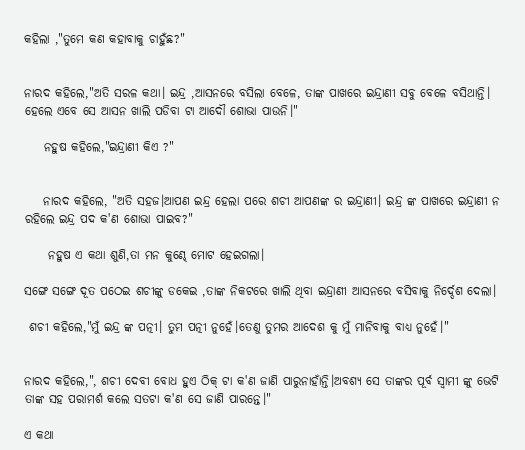କହିଲା ,"ତୁମେ କଣ କହାବାକୁ ଚାହୁଁଛ?"


ନାରଦ କହିଲେ,"ଅତି ସରଳ କଥା। ଇନ୍ଦ୍ର ,ଆସନରେ ବସିଲା ବେଳେ, ତାଙ୍କ ପାଖରେ ଇନ୍ଦ୍ରାଣୀ ସବୁ ବେଳେ ବସିଥାନ୍ତି। ହେଲେ ଏବେ ସେ ଆସନ ଖାଲି ପଡିବା ଟା ଆଦୌ ଶୋଭା ପାଉନି।"

    ନହୁଷ କହିଲେ,"ଇନ୍ଦ୍ରାଣୀ କିଏ ?"


    ନାରଦ କହିଲେ, "ଅତି ସହଜ।ଆପଣ ଇନ୍ଦ୍ର ହେଲା ପରେ ଶଚୀ ଆପଣଙ୍କ ର ଇନ୍ଦ୍ରାଣୀ। ଇନ୍ଦ୍ର ଙ୍କ ପାଖରେ ଇନ୍ଦ୍ରାଣୀ ନ ରହିଲେ ଇନ୍ଦ୍ର ପଦ କ'ଣ ଶୋଭା ପାଇବ?"

     ନହୁଷ ଏ କଥା ଶୁଣି,ତା ମନ କୁଣ୍ଢେ ମୋଟ ହେଇଗଲା।

ସଙ୍ଗେ ସଙ୍ଗେ ଦୂତ ପଠେଇ ଶଚୀଙ୍କୁ ଡକେଇ ,ତାଙ୍କ ନିକଟରେ ଖାଲି ଥିବା ଇନ୍ଦ୍ରାଣୀ ଆସନରେ ବସିବାକୁ ନିର୍ଦ୍ଦେଶ ଦେଲା।

 ଶଚୀ କହିଲେ,"ମୁଁ ଇନ୍ଦ୍ର ଙ୍କ ପତ୍ନୀ। ତୁମ ପତ୍ନୀ ନୁହେଁ।ତେଣୁ ତୁମର ଆଦେଶ କୁ ମୁଁ ମାନିବାକୁ ବାଧ୍ୟ ନୁହେଁ।"


ନାରଦ କହିଲେ,", ଶଚୀ ଦେବୀ ବୋଧ ହୁଏ ଠିକ୍ ଟା କ'ଣ ଜାଣି ପାରୁନାହାଁନ୍ତି।ଅବଶ୍ୟ ସେ ତାଙ୍କର ପୂର୍ବ ସ୍ବାମୀ ଙ୍କୁ ଭେଟି ତାଙ୍କ ସହ ପରାମର୍ଶ କଲେ ସତଟା କ'ଣ ସେ ଜାଣି ପାରନ୍ତେ।"

ଏ କଥା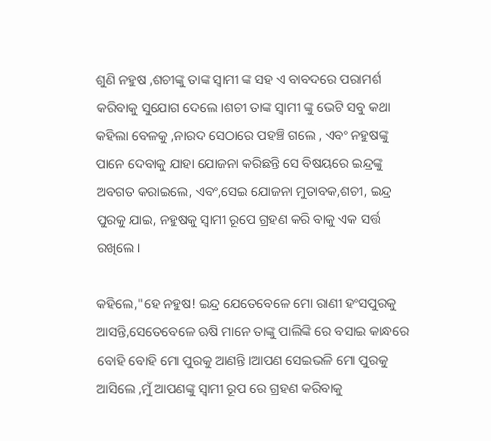ଶୁଣି ନହୁଷ ,ଶଚୀଙ୍କୁ ତାଙ୍କ ସ୍ବାମୀ ଙ୍କ ସହ ଏ ବାବଦରେ ପରାମର୍ଶ କରିବାକୁ ସୁଯୋଗ ଦେଲେ।ଶଚୀ ତାଙ୍କ ସ୍ବାମୀ ଙ୍କୁ ଭେଟି ସବୁ କଥା କହିଲା ବେଳକୁ ,ନାରଦ ସେଠାରେ ପହଞ୍ଚି ଗଲେ , ଏବଂ ନହୁଷଙ୍କୁ ପାନେ ଦେବାକୁ ଯାହା ଯୋଜନା କରିଛନ୍ତି ସେ ବିଷୟରେ ଇନ୍ଦ୍ରଙ୍କୁ ଅବଗତ କରାଇଲେ, ଏବଂ,ସେଇ ଯୋଜନା ମୁତାବକ,ଶଚୀ, ଇନ୍ଦ୍ର ପୁରକୁ ଯାଇ, ନହୁଷକୁ ସ୍ଵାମୀ ରୂପେ ଗ୍ରହଣ କରି ବାକୁ ଏକ ସର୍ତ୍ତ ରଖିଲେ।

କହିଲେ,"ହେ ନହୁଷ! ଇନ୍ଦ୍ର ଯେତେବେଳେ ମୋ ରାଣୀ ହଂସପୁରକୁ ଆସନ୍ତି,ସେତେବେଳେ ଋଷି ମାନେ ତାଙ୍କୁ ପାଲିଙ୍କି ରେ ବସାଇ କାନ୍ଧରେ ବୋହି ବୋହି ମୋ ପୁରକୁ ଆଣନ୍ତି।ଆପଣ ସେଇଭଳି ମୋ ପୁରକୁ ଆସିଲେ ,ମୁଁ ଆପଣଙ୍କୁ ସ୍ବାମୀ ରୂପ ରେ ଗ୍ରହଣ କରିବାକୁ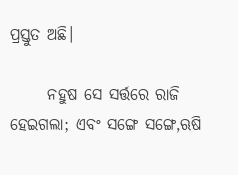ପ୍ରସ୍ତୁତ ଅଛି।

      ନହୁଷ ସେ ସର୍ତ୍ତରେ ରାଜି ହେଇଗଲା; ଏବଂ ସଙ୍ଗେ ସଙ୍ଗେ,ଋଷି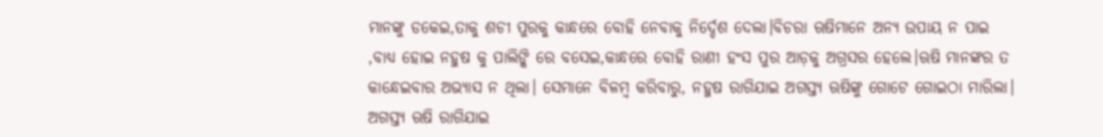ମାନଙ୍କୁ ଡକେଇ,ତାକୁ ଶଚୀ ପୁରକୁ କାନ୍ଧରେ ବୋହି ନେବାକୁ ନିର୍ଦ୍ଦେଶ ଦେଲା।ବିଚରା ଋଷିମାନେ ଅନ୍ୟ ଉପାୟ ନ ପାଇ ,ବାଧ୍ୟ ହୋଇ ନହୁଷ କୁ ପାଲିଙ୍କି ରେ ବସେଇ,କାନ୍ଧରେ ବୋହି ରାଣୀ ହଂସ ପୁର ଆଡ଼କୁ ଅଗ୍ରସର ହେଲେ।ଋଷି ମାନଙ୍କର ତ କାନ୍ଧେଇବାର ଅଭ୍ୟାସ ନ ଥିଲା। ସେମାନେ ବିଳମ୍ବ କରିବାରୁ, ନହୁଷ ରାଗିଯାଇ ଅଗସ୍ତ୍ୟ ଋଷିଙ୍କୁ ଗୋଟେ ଗୋଇଠା ମାରିଲା। ଅଗସ୍ତ୍ୟ ଋଷି ରାଗିଯାଇ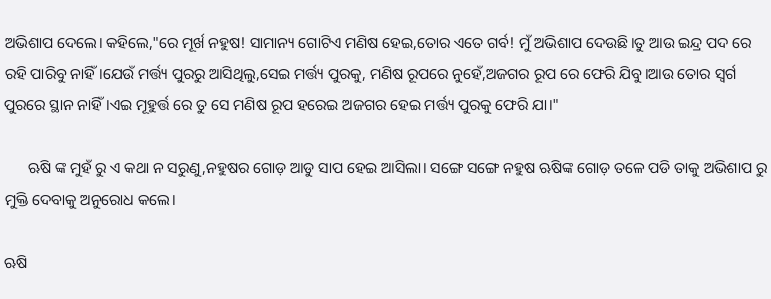ଅଭିଶାପ ଦେଲେ। କହିଲେ,"ରେ ମୂର୍ଖ ନହୁଷ! ସାମାନ୍ୟ ଗୋଟିଏ ମଣିଷ ହେଇ,ତୋର ଏତେ ଗର୍ବ! ମୁଁ ଅଭିଶାପ ଦେଉଛି।ତୁ ଆଉ ଇନ୍ଦ୍ର ପଦ ରେ ରହି ପାରିବୁ ନାହିଁ।ଯେଉଁ ମର୍ତ୍ତ୍ୟ ପୁରରୁ ଆସିଥିଲୁ,ସେଇ ମର୍ତ୍ତ୍ୟ ପୁରକୁ, ମଣିଷ ରୂପରେ ନୁହେଁ,ଅଜଗର ରୂପ ରେ ଫେରି ଯିବୁ।ଆଉ ତୋର ସ୍ବର୍ଗ ପୁରରେ ସ୍ଥାନ ନାହିଁ।ଏଇ ମୂହୁର୍ତ୍ତ ରେ ତୁ ସେ ମଣିଷ ରୂପ ହରେଇ ଅଜଗର ହେଇ ମର୍ତ୍ତ୍ୟ ପୁରକୁ ଫେରି ଯା।"

      ଋଷି ଙ୍କ ମୁହଁ ରୁ ଏ କଥା ନ ସରୁଣୁ,ନହୁଷର ଗୋଡ଼ ଆଡୁ ସାପ ହେଇ ଆସିଲା। ସଙ୍ଗେ ସଙ୍ଗେ ନହୁଷ ଋଷିଙ୍କ ଗୋଡ଼ ତଳେ ପଡି ତାକୁ ଅଭିଶାପ ରୁ ମୁକ୍ତି ଦେବାକୁ ଅନୁରୋଧ କଲେ।

ଋଷି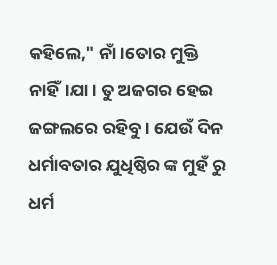କହିଲେ," ନାଁ।ତୋର ମୁକ୍ତି ନାହିଁ।ଯା। ତୁ ଅଜଗର ହେଇ ଜଙ୍ଗଲରେ ରହିବୁ। ଯେଉଁ ଦିନ ଧର୍ମାବତାର ଯୁଧିଷ୍ଠିର ଙ୍କ ମୁହଁ ରୁ ଧର୍ମ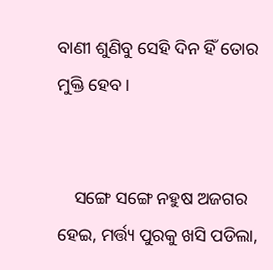ବାଣୀ ଶୁଣିବୁ ସେହି ଦିନ ହିଁ ତୋର ମୁକ୍ତି ହେବ।


    ସଙ୍ଗେ ସଙ୍ଗେ ନହୁଷ ଅଜଗର ହେଇ, ମର୍ତ୍ତ୍ୟ ପୁରକୁ ଖସି ପଡିଲା,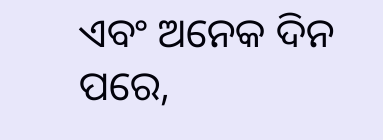ଏବଂ ଅନେକ ଦିନ ପରେ,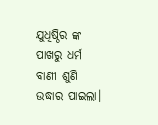ଯୁଧିଷ୍ଠିର ଙ୍କ ପାଖରୁ ଧର୍ମ ବାଣୀ ଶୁଣି ଉଦ୍ଧାର ପାଇଲା।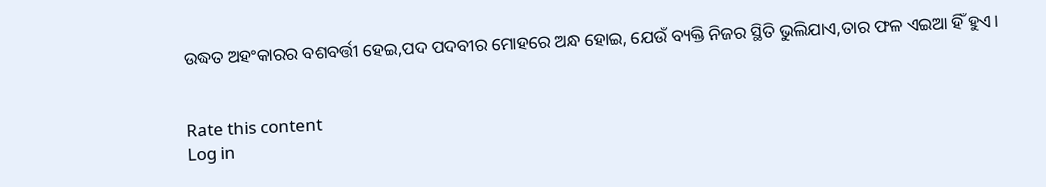ଉଦ୍ଧତ ଅହଂକାରର ବଶବର୍ତ୍ତୀ ହେଇ,ପଦ ପଦବୀର ମୋହରେ ଅନ୍ଧ ହୋଇ, ଯେଉଁ ବ୍ୟକ୍ତି ନିଜର ସ୍ଥିତି ଭୁଲିଯାଏ,ତାର ଫଳ ଏଇଆ ହିଁ ହୁଏ।


Rate this content
Log in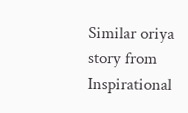Similar oriya story from Inspirational